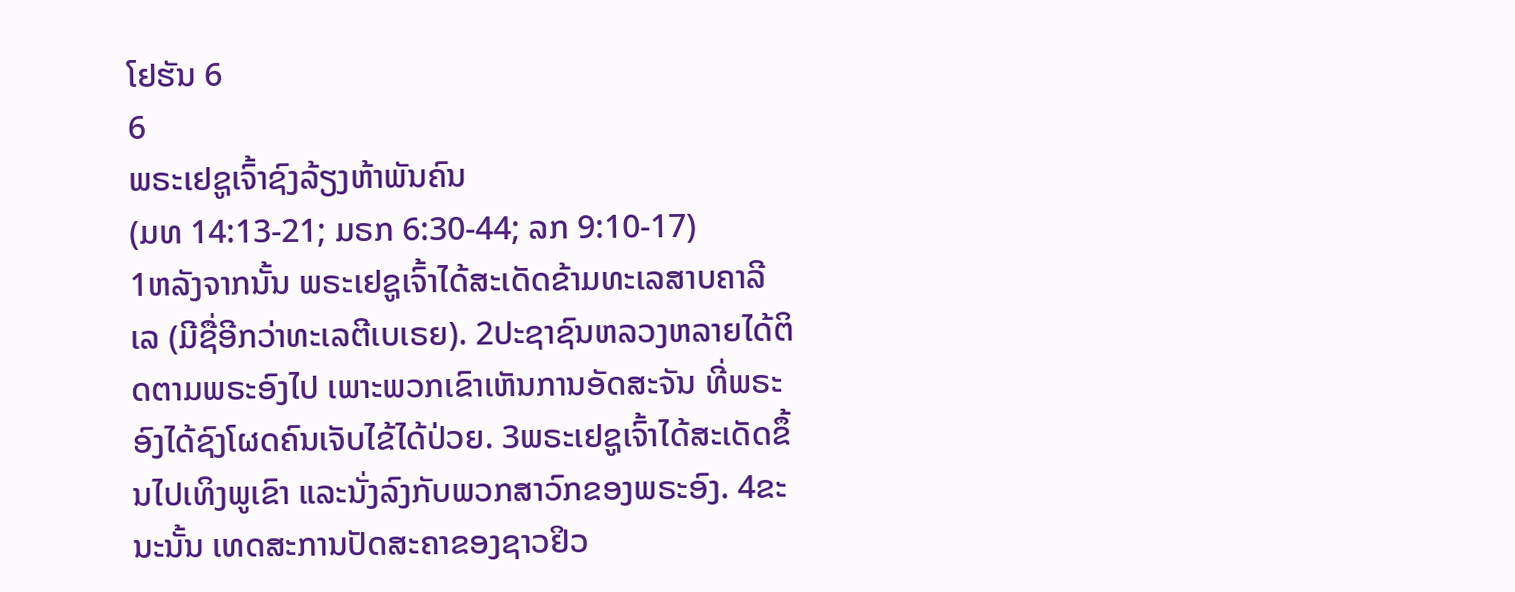ໂຢຮັນ 6
6
ພຣະເຢຊູເຈົ້າຊົງລ້ຽງຫ້າພັນຄົນ
(ມທ 14:13-21; ມຣກ 6:30-44; ລກ 9:10-17)
1ຫລັງຈາກນັ້ນ ພຣະເຢຊູເຈົ້າໄດ້ສະເດັດຂ້າມທະເລສາບຄາລີເລ (ມີຊື່ອີກວ່າທະເລຕີເບເຣຍ). 2ປະຊາຊົນຫລວງຫລາຍໄດ້ຕິດຕາມພຣະອົງໄປ ເພາະພວກເຂົາເຫັນການອັດສະຈັນ ທີ່ພຣະອົງໄດ້ຊົງໂຜດຄົນເຈັບໄຂ້ໄດ້ປ່ວຍ. 3ພຣະເຢຊູເຈົ້າໄດ້ສະເດັດຂຶ້ນໄປເທິງພູເຂົາ ແລະນັ່ງລົງກັບພວກສາວົກຂອງພຣະອົງ. 4ຂະນະນັ້ນ ເທດສະການປັດສະຄາຂອງຊາວຢິວ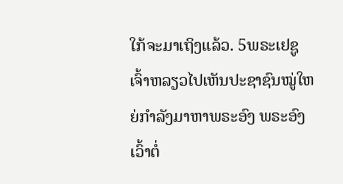ໃກ້ຈະມາເຖິງແລ້ວ. 5ພຣະເຢຊູເຈົ້າຫລຽວໄປເຫັນປະຊາຊົນໝູ່ໃຫຍ່ກຳລັງມາຫາພຣະອົງ ພຣະອົງເວົ້າຕໍ່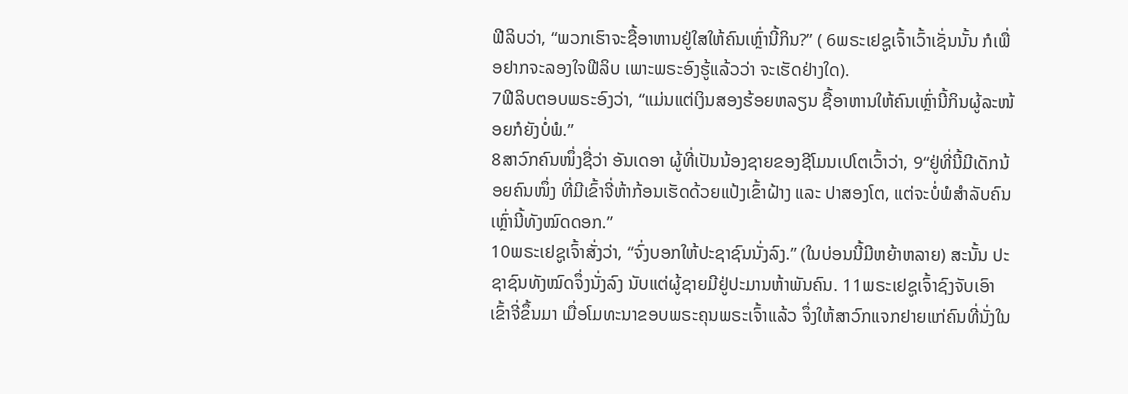ຟີລິບວ່າ, “ພວກເຮົາຈະຊື້ອາຫານຢູ່ໃສໃຫ້ຄົນເຫຼົ່ານີ້ກິນ?” ( 6ພຣະເຢຊູເຈົ້າເວົ້າເຊັ່ນນັ້ນ ກໍເພື່ອຢາກຈະລອງໃຈຟີລິບ ເພາະພຣະອົງຮູ້ແລ້ວວ່າ ຈະເຮັດຢ່າງໃດ).
7ຟີລິບຕອບພຣະອົງວ່າ, “ແມ່ນແຕ່ເງິນສອງຮ້ອຍຫລຽນ ຊື້ອາຫານໃຫ້ຄົນເຫຼົ່ານີ້ກິນຜູ້ລະໜ້ອຍກໍຍັງບໍ່ພໍ.”
8ສາວົກຄົນໜຶ່ງຊື່ວ່າ ອັນເດອາ ຜູ້ທີ່ເປັນນ້ອງຊາຍຂອງຊີໂມນເປໂຕເວົ້າວ່າ, 9“ຢູ່ທີ່ນີ້ມີເດັກນ້ອຍຄົນໜຶ່ງ ທີ່ມີເຂົ້າຈີ່ຫ້າກ້ອນເຮັດດ້ວຍແປ້ງເຂົ້າຝ້າງ ແລະ ປາສອງໂຕ, ແຕ່ຈະບໍ່ພໍສຳລັບຄົນເຫຼົ່ານີ້ທັງໝົດດອກ.”
10ພຣະເຢຊູເຈົ້າສັ່ງວ່າ, “ຈົ່ງບອກໃຫ້ປະຊາຊົນນັ່ງລົງ.” (ໃນບ່ອນນີ້ມີຫຍ້າຫລາຍ) ສະນັ້ນ ປະຊາຊົນທັງໝົດຈຶ່ງນັ່ງລົງ ນັບແຕ່ຜູ້ຊາຍມີຢູ່ປະມານຫ້າພັນຄົນ. 11ພຣະເຢຊູເຈົ້າຊົງຈັບເອົາເຂົ້າຈີ່ຂຶ້ນມາ ເມື່ອໂມທະນາຂອບພຣະຄຸນພຣະເຈົ້າແລ້ວ ຈຶ່ງໃຫ້ສາວົກແຈກຢາຍແກ່ຄົນທີ່ນັ່ງໃນ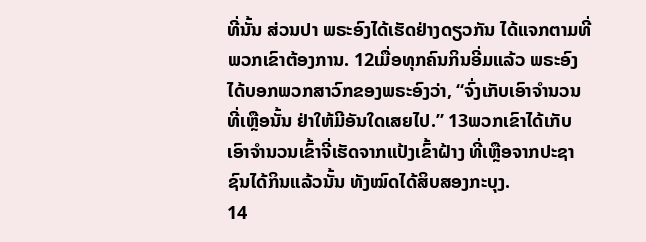ທີ່ນັ້ນ ສ່ວນປາ ພຣະອົງໄດ້ເຮັດຢ່າງດຽວກັນ ໄດ້ແຈກຕາມທີ່ພວກເຂົາຕ້ອງການ. 12ເມື່ອທຸກຄົນກິນອີ່ມແລ້ວ ພຣະອົງໄດ້ບອກພວກສາວົກຂອງພຣະອົງວ່າ, “ຈົ່ງເກັບເອົາຈຳນວນທີ່ເຫຼືອນັ້ນ ຢ່າໃຫ້ມີອັນໃດເສຍໄປ.” 13ພວກເຂົາໄດ້ເກັບເອົາຈຳນວນເຂົ້າຈີ່ເຮັດຈາກແປ້ງເຂົ້າຝ້າງ ທີ່ເຫຼືອຈາກປະຊາຊົນໄດ້ກິນແລ້ວນັ້ນ ທັງໝົດໄດ້ສິບສອງກະບຸງ.
14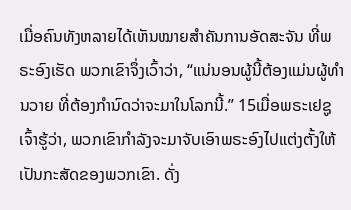ເມື່ອຄົນທັງຫລາຍໄດ້ເຫັນໝາຍສຳຄັນການອັດສະຈັນ ທີ່ພຣະອົງເຮັດ ພວກເຂົາຈຶ່ງເວົ້າວ່າ, “ແນ່ນອນຜູ້ນີ້ຕ້ອງແມ່ນຜູ້ທຳນວາຍ ທີ່ຕ້ອງກຳນົດວ່າຈະມາໃນໂລກນີ້.” 15ເມື່ອພຣະເຢຊູເຈົ້າຮູ້ວ່າ, ພວກເຂົາກຳລັງຈະມາຈັບເອົາພຣະອົງໄປແຕ່ງຕັ້ງໃຫ້ເປັນກະສັດຂອງພວກເຂົາ. ດັ່ງ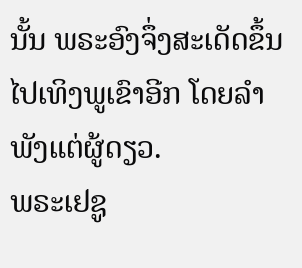ນັ້ນ ພຣະອົງຈຶ່ງສະເດັດຂຶ້ນໄປເທິງພູເຂົາອີກ ໂດຍລຳພັງແຕ່ຜູ້ດຽວ.
ພຣະເຢຊູ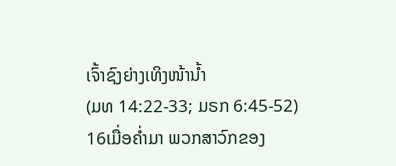ເຈົ້າຊົງຍ່າງເທິງໜ້ານໍ້າ
(ມທ 14:22-33; ມຣກ 6:45-52)
16ເມື່ອຄໍ່າມາ ພວກສາວົກຂອງ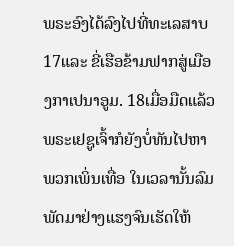ພຣະອົງໄດ້ລົງໄປທີ່ທະເລສາບ 17ແລະ ຂີ່ເຮືອຂ້າມຟາກສູ່ເມືອງກາເປນາອູມ. 18ເມື່ອມືດແລ້ວ ພຣະເຢຊູເຈົ້າກໍຍັງບໍ່ທັນໄປຫາພວກເພິ່ນເທື່ອ ໃນເວລານັ້ນລົມພັດມາຢ່າງແຮງຈົນເຮັດໃຫ້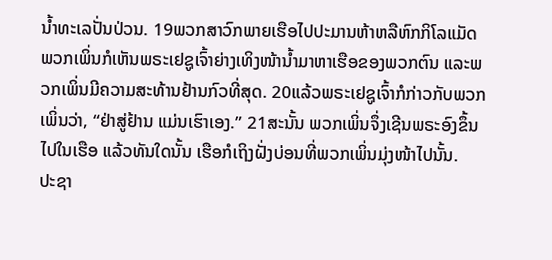ນໍ້າທະເລປັ່ນປ່ວນ. 19ພວກສາວົກພາຍເຮືອໄປປະມານຫ້າຫລືຫົກກິໂລແມັດ ພວກເພິ່ນກໍເຫັນພຣະເຢຊູເຈົ້າຍ່າງເທິງໜ້ານໍ້າມາຫາເຮືອຂອງພວກຕົນ ແລະພວກເພິ່ນມີຄວາມສະທ້ານຢ້ານກົວທີ່ສຸດ. 20ແລ້ວພຣະເຢຊູເຈົ້າກໍກ່າວກັບພວກເພິ່ນວ່າ, “ຢ່າສູ່ຢ້ານ ແມ່ນເຮົາເອງ.” 21ສະນັ້ນ ພວກເພິ່ນຈຶ່ງເຊີນພຣະອົງຂຶ້ນໄປໃນເຮືອ ແລ້ວທັນໃດນັ້ນ ເຮືອກໍເຖິງຝັ່ງບ່ອນທີ່ພວກເພິ່ນມຸ່ງໜ້າໄປນັ້ນ.
ປະຊາ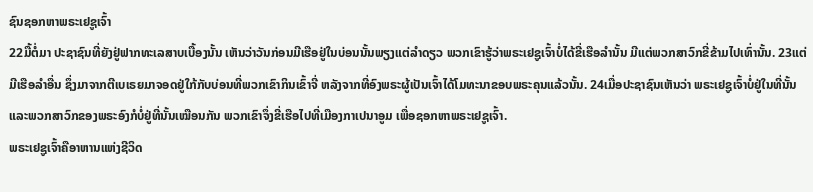ຊົນຊອກຫາພຣະເຢຊູເຈົ້າ
22ມື້ຕໍ່ມາ ປະຊາຊົນທີ່ຍັງຢູ່ຟາກທະເລສາບເບື້ອງນັ້ນ ເຫັນວ່າວັນກ່ອນມີເຮືອຢູ່ໃນບ່ອນນັ້ນພຽງແຕ່ລຳດຽວ ພວກເຂົາຮູ້ວ່າພຣະເຢຊູເຈົ້າບໍ່ໄດ້ຂີ່ເຮືອລຳນັ້ນ ມີແຕ່ພວກສາວົກຂີ່ຂ້າມໄປເທົ່ານັ້ນ. 23ແຕ່ມີເຮືອລຳອື່ນ ຊຶ່ງມາຈາກຕີເບເຣຍມາຈອດຢູ່ໃກ້ກັບບ່ອນທີ່ພວກເຂົາກິນເຂົ້າຈີ່ ຫລັງຈາກທີ່ອົງພຣະຜູ້ເປັນເຈົ້າໄດ້ໂມທະນາຂອບພຣະຄຸນແລ້ວນັ້ນ. 24ເມື່ອປະຊາຊົນເຫັນວ່າ ພຣະເຢຊູເຈົ້າບໍ່ຢູ່ໃນທີ່ນັ້ນ ແລະພວກສາວົກຂອງພຣະອົງກໍບໍ່ຢູ່ທີ່ນັ້ນເໝືອນກັນ ພວກເຂົາຈຶ່ງຂີ່ເຮືອໄປທີ່ເມືອງກາເປນາອູມ ເພື່ອຊອກຫາພຣະເຢຊູເຈົ້າ.
ພຣະເຢຊູເຈົ້າຄືອາຫານແຫ່ງຊີວິດ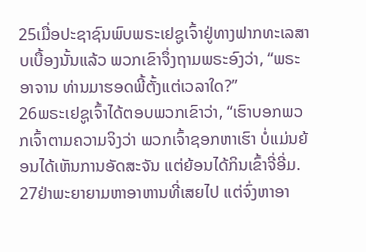25ເມື່ອປະຊາຊົນພົບພຣະເຢຊູເຈົ້າຢູ່ທາງຟາກທະເລສາບເບື້ອງນັ້ນແລ້ວ ພວກເຂົາຈຶ່ງຖາມພຣະອົງວ່າ, “ພຣະອາຈານ ທ່ານມາຮອດພີ້ຕັ້ງແຕ່ເວລາໃດ?”
26ພຣະເຢຊູເຈົ້າໄດ້ຕອບພວກເຂົາວ່າ, “ເຮົາບອກພວກເຈົ້າຕາມຄວາມຈິງວ່າ ພວກເຈົ້າຊອກຫາເຮົາ ບໍ່ແມ່ນຍ້ອນໄດ້ເຫັນການອັດສະຈັນ ແຕ່ຍ້ອນໄດ້ກິນເຂົ້າຈີ່ອີ່ມ. 27ຢ່າພະຍາຍາມຫາອາຫານທີ່ເສຍໄປ ແຕ່ຈົ່ງຫາອາ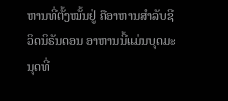ຫານທີ່ຕັ້ງໝັ້ນຢູ່ ຄືອາຫານສຳລັບຊີວິດນິຣັນດອນ ອາຫານນີ້ແມ່ນບຸດມະນຸດທີ່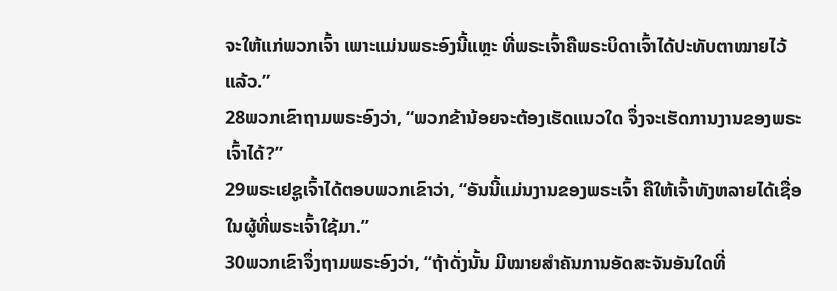ຈະໃຫ້ແກ່ພວກເຈົ້າ ເພາະແມ່ນພຣະອົງນີ້ແຫຼະ ທີ່ພຣະເຈົ້າຄືພຣະບິດາເຈົ້າໄດ້ປະທັບຕາໝາຍໄວ້ແລ້ວ.”
28ພວກເຂົາຖາມພຣະອົງວ່າ, “ພວກຂ້ານ້ອຍຈະຕ້ອງເຮັດແນວໃດ ຈຶ່ງຈະເຮັດການງານຂອງພຣະເຈົ້າໄດ້?”
29ພຣະເຢຊູເຈົ້າໄດ້ຕອບພວກເຂົາວ່າ, “ອັນນີ້ແມ່ນງານຂອງພຣະເຈົ້າ ຄືໃຫ້ເຈົ້າທັງຫລາຍໄດ້ເຊື່ອໃນຜູ້ທີ່ພຣະເຈົ້າໃຊ້ມາ.”
30ພວກເຂົາຈຶ່ງຖາມພຣະອົງວ່າ, “ຖ້າດັ່ງນັ້ນ ມີໝາຍສຳຄັນການອັດສະຈັນອັນໃດທີ່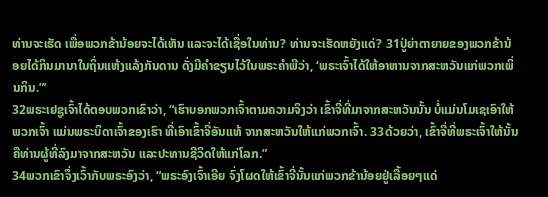ທ່ານຈະເຮັດ ເພື່ອພວກຂ້ານ້ອຍຈະໄດ້ເຫັນ ແລະຈະໄດ້ເຊື່ອໃນທ່ານ? ທ່ານຈະເຮັດຫຍັງແດ່? 31ປູ່ຍ່າຕາຍາຍຂອງພວກຂ້ານ້ອຍໄດ້ກິນມານາໃນຖິ່ນແຫ້ງແລ້ງກັນດານ ດັ່ງມີຄຳຂຽນໄວ້ໃນພຣະຄຳພີວ່າ, ‘ພຣະເຈົ້າໄດ້ໃຫ້ອາຫານຈາກສະຫວັນແກ່ພວກເພິ່ນກິນ.”’
32ພຣະເຢຊູເຈົ້າໄດ້ຕອບພວກເຂົາວ່າ, “ເຮົາບອກພວກເຈົ້າຕາມຄວາມຈິງວ່າ ເຂົ້າຈີ່ທີ່ມາຈາກສະຫວັນນັ້ນ ບໍ່ແມ່ນໂມເຊເອົາໃຫ້ພວກເຈົ້າ ແມ່ນພຣະບິດາເຈົ້າຂອງເຮົາ ທີ່ເອົາເຂົ້າຈີ່ອັນແທ້ ຈາກສະຫວັນໃຫ້ແກ່ພວກເຈົ້າ. 33ດ້ວຍວ່າ, ເຂົ້າຈີ່ທີ່ພຣະເຈົ້າໃຫ້ນັ້ນ ຄືທ່ານຜູ້ທີ່ລົງມາຈາກສະຫວັນ ແລະປະທານຊີວິດໃຫ້ແກ່ໂລກ.”
34ພວກເຂົາຈຶ່ງເວົ້າກັບພຣະອົງວ່າ, “ພຣະອົງເຈົ້າເອີຍ ຈົ່ງໂຜດໃຫ້ເຂົ້າຈີ່ນັ້ນແກ່ພວກຂ້ານ້ອຍຢູ່ເລື້ອຍໆແດ່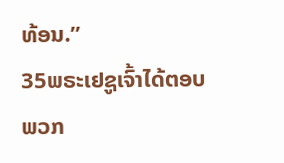ທ້ອນ.”
35ພຣະເຢຊູເຈົ້າໄດ້ຕອບພວກ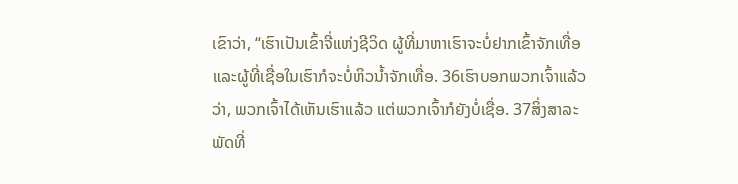ເຂົາວ່າ, “ເຮົາເປັນເຂົ້າຈີ່ແຫ່ງຊີວິດ ຜູ້ທີ່ມາຫາເຮົາຈະບໍ່ຢາກເຂົ້າຈັກເທື່ອ ແລະຜູ້ທີ່ເຊື່ອໃນເຮົາກໍຈະບໍ່ຫິວນໍ້າຈັກເທື່ອ. 36ເຮົາບອກພວກເຈົ້າແລ້ວວ່າ, ພວກເຈົ້າໄດ້ເຫັນເຮົາແລ້ວ ແຕ່ພວກເຈົ້າກໍຍັງບໍ່ເຊື່ອ. 37ສິ່ງສາລະພັດທີ່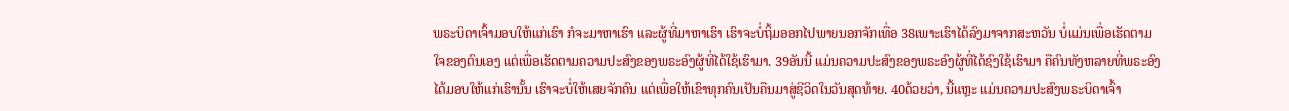ພຣະບິດາເຈົ້າມອບໃຫ້ແກ່ເຮົາ ກໍຈະມາຫາເຮົາ ແລະຜູ້ທີ່ມາຫາເຮົາ ເຮົາຈະບໍ່ຖິ້ມອອກໄປພາຍນອກຈັກເທື່ອ 38ເພາະເຮົາໄດ້ລົງມາຈາກສະຫວັນ ບໍ່ແມ່ນເພື່ອເຮັດຕາມໃຈຂອງຕົນເອງ ແຕ່ເພື່ອເຮັດຕາມຄວາມປະສົງຂອງພຣະອົງຜູ້ທີ່ໄດ້ໃຊ້ເຮົາມາ. 39ອັນນີ້ ແມ່ນຄວາມປະສົງຂອງພຣະອົງຜູ້ທີ່ໄດ້ຊົງໃຊ້ເຮົາມາ ຄືຄົນທັງຫລາຍທີ່ພຣະອົງໄດ້ມອບໃຫ້ແກ່ເຮົານັ້ນ ເຮົາຈະບໍ່ໃຫ້ເສຍຈັກຄົນ ແຕ່ເພື່ອໃຫ້ເຂົາທຸກຄົນເປັນຄືນມາສູ່ຊີວິດໃນວັນສຸດທ້າຍ. 40ດ້ວຍວ່າ, ນີ້ແຫຼະ ແມ່ນຄວາມປະສົງພຣະບິດາເຈົ້າ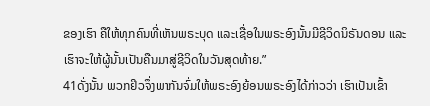ຂອງເຮົາ ຄືໃຫ້ທຸກຄົນທີ່ເຫັນພຣະບຸດ ແລະເຊື່ອໃນພຣະອົງນັ້ນມີຊີວິດນິຣັນດອນ ແລະເຮົາຈະໃຫ້ຜູ້ນັ້ນເປັນຄືນມາສູ່ຊີວິດໃນວັນສຸດທ້າຍ.”
41ດັ່ງນັ້ນ ພວກຢິວຈຶ່ງພາກັນຈົ່ມໃຫ້ພຣະອົງຍ້ອນພຣະອົງໄດ້ກ່າວວ່າ ເຮົາເປັນເຂົ້າ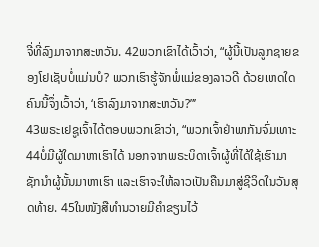ຈີ່ທີ່ລົງມາຈາກສະຫວັນ. 42ພວກເຂົາໄດ້ເວົ້າວ່າ, “ຜູ້ນີ້ເປັນລູກຊາຍຂອງໂຢເຊັບບໍ່ແມ່ນບໍ? ພວກເຮົາຮູ້ຈັກພໍ່ແມ່ຂອງລາວດີ ດ້ວຍເຫດໃດຄົນນີ້ຈຶ່ງເວົ້າວ່າ, ‘ເຮົາລົງມາຈາກສະຫວັນ?”’
43ພຣະເຢຊູເຈົ້າໄດ້ຕອບພວກເຂົາວ່າ, “ພວກເຈົ້າຢ່າພາກັນຈົ່ມເທາະ 44ບໍ່ມີຜູ້ໃດມາຫາເຮົາໄດ້ ນອກຈາກພຣະບິດາເຈົ້າຜູ້ທີ່ໄດ້ໃຊ້ເຮົາມາ ຊັກນຳຜູ້ນັ້ນມາຫາເຮົາ ແລະເຮົາຈະໃຫ້ລາວເປັນຄືນມາສູ່ຊີວິດໃນວັນສຸດທ້າຍ. 45ໃນໜັງສືທຳນວາຍມີຄຳຂຽນໄວ້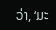ວ່າ, ‘ມະ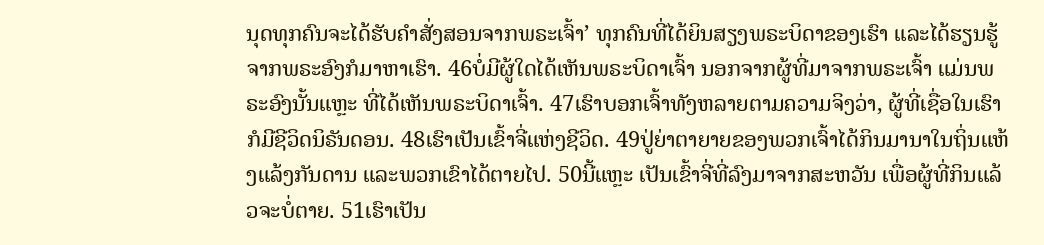ນຸດທຸກຄົນຈະໄດ້ຮັບຄຳສັ່ງສອນຈາກພຣະເຈົ້າ’ ທຸກຄົນທີ່ໄດ້ຍິນສຽງພຣະບິດາຂອງເຮົາ ແລະໄດ້ຮຽນຮູ້ຈາກພຣະອົງກໍມາຫາເຮົາ. 46ບໍ່ມີຜູ້ໃດໄດ້ເຫັນພຣະບິດາເຈົ້າ ນອກຈາກຜູ້ທີ່ມາຈາກພຣະເຈົ້າ ແມ່ນພຣະອົງນັ້ນແຫຼະ ທີ່ໄດ້ເຫັນພຣະບິດາເຈົ້າ. 47ເຮົາບອກເຈົ້າທັງຫລາຍຕາມຄວາມຈິງວ່າ, ຜູ້ທີ່ເຊື່ອໃນເຮົາກໍມີຊີວິດນິຣັນດອນ. 48ເຮົາເປັນເຂົ້າຈີ່ແຫ່ງຊີວິດ. 49ປູ່ຍ່າຕາຍາຍຂອງພວກເຈົ້າໄດ້ກິນມານາໃນຖິ່ນແຫ້ງແລ້ງກັນດານ ແລະພວກເຂົາໄດ້ຕາຍໄປ. 50ນີ້ແຫຼະ ເປັນເຂົ້າຈີ່ທີ່ລົງມາຈາກສະຫວັນ ເພື່ອຜູ້ທີ່ກິນແລ້ວຈະບໍ່ຕາຍ. 51ເຮົາເປັນ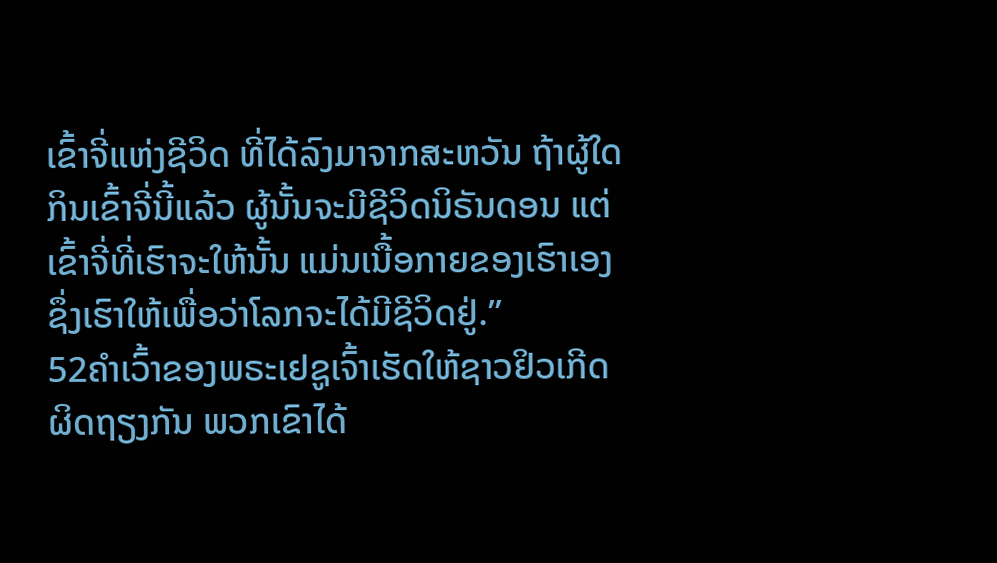ເຂົ້າຈີ່ແຫ່ງຊີວິດ ທີ່ໄດ້ລົງມາຈາກສະຫວັນ ຖ້າຜູ້ໃດກິນເຂົ້າຈີ່ນີ້ແລ້ວ ຜູ້ນັ້ນຈະມີຊີວິດນິຣັນດອນ ແຕ່ເຂົ້າຈີ່ທີ່ເຮົາຈະໃຫ້ນັ້ນ ແມ່ນເນື້ອກາຍຂອງເຮົາເອງ ຊຶ່ງເຮົາໃຫ້ເພື່ອວ່າໂລກຈະໄດ້ມີຊີວິດຢູ່.”
52ຄຳເວົ້າຂອງພຣະເຢຊູເຈົ້າເຮັດໃຫ້ຊາວຢິວເກີດຜິດຖຽງກັນ ພວກເຂົາໄດ້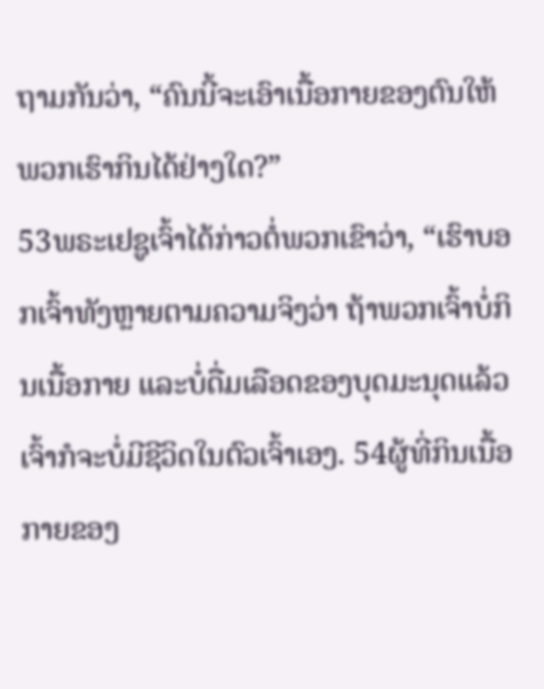ຖາມກັນວ່າ, “ຄົນນີ້ຈະເອົາເນື້ອກາຍຂອງຕົນໃຫ້ພວກເຮົາກິນໄດ້ຢ່າງໃດ?”
53ພຣະເຢຊູເຈົ້າໄດ້ກ່າວຕໍ່ພວກເຂົາວ່າ, “ເຮົາບອກເຈົ້າທັງຫຼາຍຕາມຄວາມຈິງວ່າ ຖ້າພວກເຈົ້າບໍ່ກິນເນື້ອກາຍ ແລະບໍ່ດື່ມເລືອດຂອງບຸດມະນຸດແລ້ວ ເຈົ້າກໍຈະບໍ່ມີຊີວິດໃນຕົວເຈົ້າເອງ. 54ຜູ້ທີ່ກິນເນື້ອກາຍຂອງ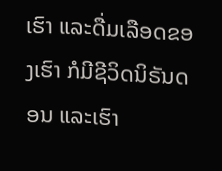ເຮົາ ແລະດື່ມເລືອດຂອງເຮົາ ກໍມີຊີວິດນິຣັນດອນ ແລະເຮົາ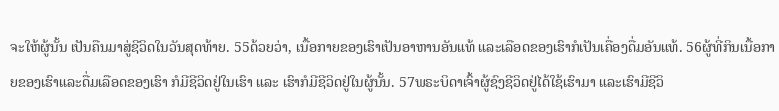ຈະໃຫ້ຜູ້ນັ້ນ ເປັນຄືນມາສູ່ຊີວິດໃນວັນສຸດທ້າຍ. 55ດ້ວຍວ່າ, ເນື້ອກາຍຂອງເຮົາເປັນອາຫານອັນແທ້ ແລະເລືອດຂອງເຮົາກໍເປັນເຄື່ອງດື່ມອັນແທ້. 56ຜູ້ທີ່ກິນເນື້ອກາຍຂອງເຮົາແລະດື່ມເລືອດຂອງເຮົາ ກໍມີຊີວິດຢູ່ໃນເຮົາ ແລະ ເຮົາກໍມີຊີວິດຢູ່ໃນຜູ້ນັ້ນ. 57ພຣະບິດາເຈົ້າຜູ້ຊົງຊີວິດຢູ່ໄດ້ໃຊ້ເຮົາມາ ແລະເຮົາມີຊີວິ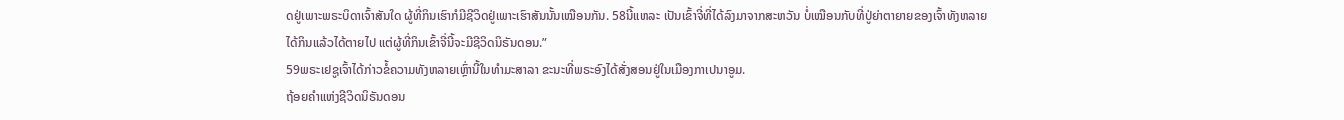ດຢູ່ເພາະພຣະບິດາເຈົ້າສັນໃດ ຜູ້ທີ່ກິນເຮົາກໍມີຊີວິດຢູ່ເພາະເຮົາສັນນັ້ນເໝືອນກັນ. 58ນີ້ແຫລະ ເປັນເຂົ້າຈີ່ທີ່ໄດ້ລົງມາຈາກສະຫວັນ ບໍ່ເໝືອນກັບທີ່ປູ່ຍ່າຕາຍາຍຂອງເຈົ້າທັງຫລາຍໄດ້ກິນແລ້ວໄດ້ຕາຍໄປ ແຕ່ຜູ້ທີ່ກິນເຂົ້າຈີ່ນີ້ຈະມີຊີວິດນິຣັນດອນ.”
59ພຣະເຢຊູເຈົ້າໄດ້ກ່າວຂໍ້ຄວາມທັງຫລາຍເຫຼົ່ານີ້ໃນທຳມະສາລາ ຂະນະທີ່ພຣະອົງໄດ້ສັ່ງສອນຢູ່ໃນເມືອງກາເປນາອູມ.
ຖ້ອຍຄຳແຫ່ງຊີວິດນິຣັນດອນ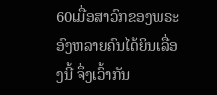60ເມື່ອສາວົກຂອງພຣະອົງຫລາຍຄົນໄດ້ຍິນເລື່ອງນີ້ ຈຶ່ງເວົ້າກັນ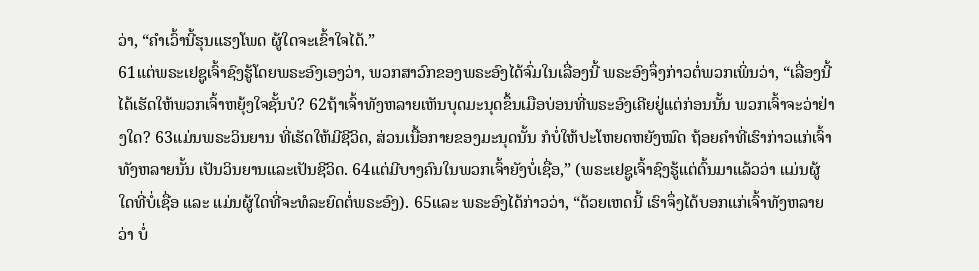ວ່າ, “ຄຳເວົ້ານີ້ຮຸນແຮງໂພດ ຜູ້ໃດຈະເຂົ້າໃຈໄດ້.”
61ແຕ່ພຣະເຢຊູເຈົ້າຊົງຮູ້ໂດຍພຣະອົງເອງວ່າ, ພວກສາວົກຂອງພຣະອົງໄດ້ຈົ່ມໃນເລື່ອງນີ້ ພຣະອົງຈຶ່ງກ່າວຕໍ່ພວກເພິ່ນວ່າ, “ເລື່ອງນີ້ໄດ້ເຮັດໃຫ້ພວກເຈົ້າຫຍຸ້ງໃຈຊັ້ນບໍ? 62ຖ້າເຈົ້າທັງຫລາຍເຫັນບຸດມະນຸດຂຶ້ນເມືອບ່ອນທີ່ພຣະອົງເຄີຍຢູ່ແຕ່ກ່ອນນັ້ນ ພວກເຈົ້າຈະວ່າຢ່າງໃດ? 63ແມ່ນພຣະວິນຍານ ທີ່ເຮັດໃຫ້ມີຊີວິດ, ສ່ວນເນື້ອກາຍຂອງມະນຸດນັ້ນ ກໍບໍ່ໃຫ້ປະໂຫຍດຫຍັງໝົດ ຖ້ອຍຄຳທີ່ເຮົາກ່າວແກ່ເຈົ້າທັງຫລາຍນັ້ນ ເປັນວິນຍານແລະເປັນຊີວິດ. 64ແຕ່ມີບາງຄົນໃນພວກເຈົ້າຍັງບໍ່ເຊື່ອ,” (ພຣະເຢຊູເຈົ້າຊົງຮູ້ແຕ່ຕົ້ນມາແລ້ວວ່າ ແມ່ນຜູ້ໃດທີ່ບໍ່ເຊື່ອ ແລະ ແມ່ນຜູ້ໃດທີ່ຈະທໍລະຍົດຕໍ່ພຣະອົງ). 65ແລະ ພຣະອົງໄດ້ກ່າວວ່າ, “ດ້ວຍເຫດນີ້ ເຮົາຈຶ່ງໄດ້ບອກແກ່ເຈົ້າທັງຫລາຍວ່າ ບໍ່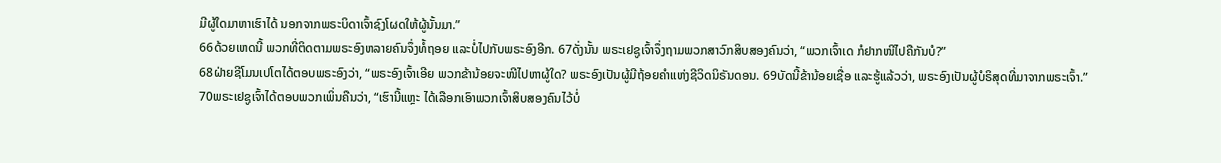ມີຜູ້ໃດມາຫາເຮົາໄດ້ ນອກຈາກພຣະບິດາເຈົ້າຊົງໂຜດໃຫ້ຜູ້ນັ້ນມາ.”
66ດ້ວຍເຫດນີ້ ພວກທີ່ຕິດຕາມພຣະອົງຫລາຍຄົນຈຶ່ງທໍ້ຖອຍ ແລະບໍ່ໄປກັບພຣະອົງອີກ. 67ດັ່ງນັ້ນ ພຣະເຢຊູເຈົ້າຈຶ່ງຖາມພວກສາວົກສິບສອງຄົນວ່າ, “ພວກເຈົ້າເດ ກໍຢາກໜີໄປຄືກັນບໍ?”
68ຝ່າຍຊີໂມນເປໂຕໄດ້ຕອບພຣະອົງວ່າ, “ພຣະອົງເຈົ້າເອີຍ ພວກຂ້ານ້ອຍຈະໜີໄປຫາຜູ້ໃດ? ພຣະອົງເປັນຜູ້ມີຖ້ອຍຄຳແຫ່ງຊີວິດນິຣັນດອນ. 69ບັດນີ້ຂ້ານ້ອຍເຊື່ອ ແລະຮູ້ແລ້ວວ່າ, ພຣະອົງເປັນຜູ້ບໍຣິສຸດທີ່ມາຈາກພຣະເຈົ້າ.”
70ພຣະເຢຊູເຈົ້າໄດ້ຕອບພວກເພິ່ນຄືນວ່າ, “ເຮົານີ້ແຫຼະ ໄດ້ເລືອກເອົາພວກເຈົ້າສິບສອງຄົນໄວ້ບໍ່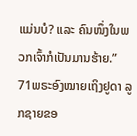ແມ່ນບໍ? ແລະ ຄົນໜຶ່ງໃນພວກເຈົ້າກໍເປັນມານຮ້າຍ.” 71ພຣະອົງໝາຍເຖິງຢູດາ ລູກຊາຍຂອ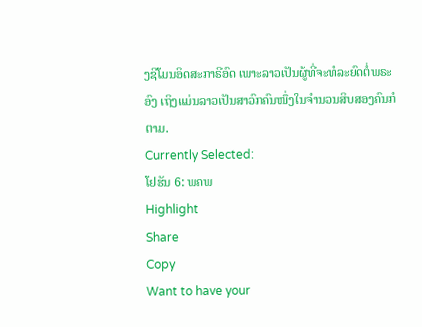ງຊີໂມນອິດສະກາຣີອົດ ເພາະລາວເປັນຜູ້ທີ່ຈະທໍລະຍົດຕໍ່ພຣະອົງ ເຖິງແມ່ນລາວເປັນສາວົກຄົນໜຶ່ງໃນຈຳນວນສິບສອງຄົນກໍຕາມ.
Currently Selected:
ໂຢຮັນ 6: ພຄພ
Highlight
Share
Copy
Want to have your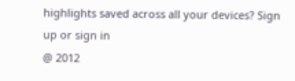highlights saved across all your devices? Sign up or sign in
@ 2012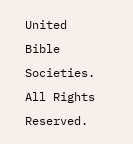United Bible Societies. All Rights Reserved.